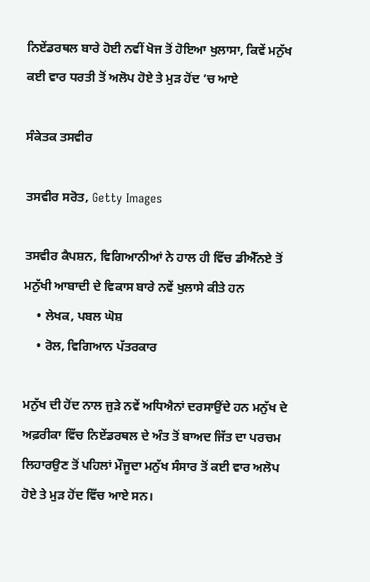ਨਿਏਂਡਰਥਲ ਬਾਰੇ ਹੋਈ ਨਵੀਂ ਖੋਜ ਤੋਂ ਹੋਇਆ ਖੁਲਾਸਾ, ਕਿਵੇਂ ਮਨੁੱਖ ਕਈ ਵਾਰ ਧਰਤੀ ਤੋਂ ਅਲੋਪ ਹੋਏ ਤੇ ਮੁੜ ਹੋਂਦ ’ਚ ਆਏ

ਸੰਕੇਤਕ ਤਸਵੀਰ

ਤਸਵੀਰ ਸਰੋਤ, Getty Images

ਤਸਵੀਰ ਕੈਪਸ਼ਨ, ਵਿਗਿਆਨੀਆਂ ਨੇ ਹਾਲ ਹੀ ਵਿੱਚ ਡੀਐੱਨਏ ਤੋਂ ਮਨੁੱਖੀ ਆਬਾਦੀ ਦੇ ਵਿਕਾਸ ਬਾਰੇ ਨਵੇਂ ਖੁਲਾਸੇ ਕੀਤੇ ਹਨ
    • ਲੇਖਕ, ਪਬਲ ਘੋਸ਼
    • ਰੋਲ, ਵਿਗਿਆਨ ਪੱਤਰਕਾਰ

ਮਨੁੱਖ ਦੀ ਹੋਂਦ ਨਾਲ ਜੁੜੇ ਨਵੇਂ ਅਧਿਐਨਾਂ ਦਰਸਾਉਂਦੇ ਹਨ ਮਨੁੱਖ ਦੇ ਅਫ਼ਰੀਕਾ ਵਿੱਚ ਨਿਏਂਡਰਥਲ ਦੇ ਅੰਤ ਤੋਂ ਬਾਅਦ ਜਿੱਤ ਦਾ ਪਰਚਮ ਲਿਹਾਰਉਣ ਤੋਂ ਪਹਿਲਾਂ ਮੌਜੂਦਾ ਮਨੁੱਖ ਸੰਸਾਰ ਤੋਂ ਕਈ ਵਾਰ ਅਲੋਪ ਹੋਏ ਤੇ ਮੁੜ ਹੋਂਦ ਵਿੱਚ ਆਏ ਸਨ।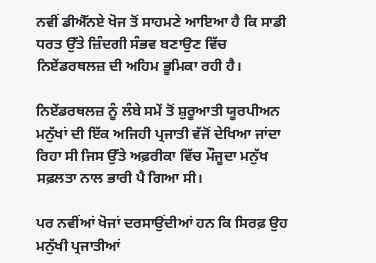ਨਵੀਂ ਡੀਐੱਨਏ ਖੋਜ ਤੋਂ ਸਾਹਮਣੇ ਆਇਆ ਹੈ ਕਿ ਸਾਡੀ ਧਰਤ ਉੱਤੇ ਜ਼ਿੰਦਗੀ ਸੰਭਵ ਬਣਾਉਣ ਵਿੱਚ ਨਿਏਂਡਰਥਲਜ਼ ਦੀ ਅਹਿਮ ਭੂਮਿਕਾ ਰਹੀ ਹੈ।

ਨਿਏਂਡਰਥਲਜ਼ ਨੂੰ ਲੰਬੇ ਸਮੇਂ ਤੋਂ ਸ਼ੁਰੂਆਤੀ ਯੂਰਪੀਅਨ ਮਨੁੱਖਾਂ ਦੀ ਇੱਕ ਅਜਿਹੀ ਪ੍ਰਜਾਤੀ ਵੱਜੋਂ ਦੇਖਿਆ ਜਾਂਦਾ ਰਿਹਾ ਸੀ ਜਿਸ ਉੱਤੇ ਅਫ਼ਰੀਕਾ ਵਿੱਚ ਮੌਜੂਦਾ ਮਨੁੱਖ ਸਫ਼ਲਤਾ ਨਾਲ ਭਾਰੀ ਪੈ ਗਿਆ ਸੀ।

ਪਰ ਨਵੀਂਆਂ ਖੋਜਾਂ ਦਰਸਾਉਂਦੀਆਂ ਹਨ ਕਿ ਸਿਰਫ਼ ਉਹ ਮਨੁੱਖੀ ਪ੍ਰਜਾਤੀਆਂ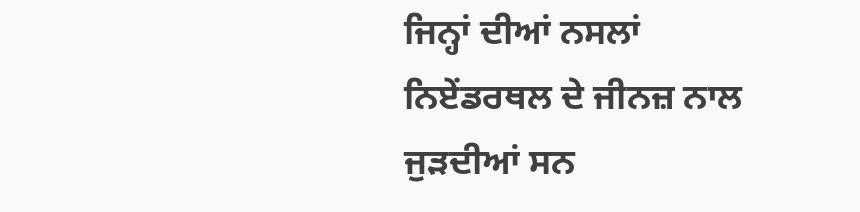ਜਿਨ੍ਹਾਂ ਦੀਆਂ ਨਸਲਾਂ ਨਿਏਂਡਰਥਲ ਦੇ ਜੀਨਜ਼ ਨਾਲ ਜੁੜਦੀਆਂ ਸਨ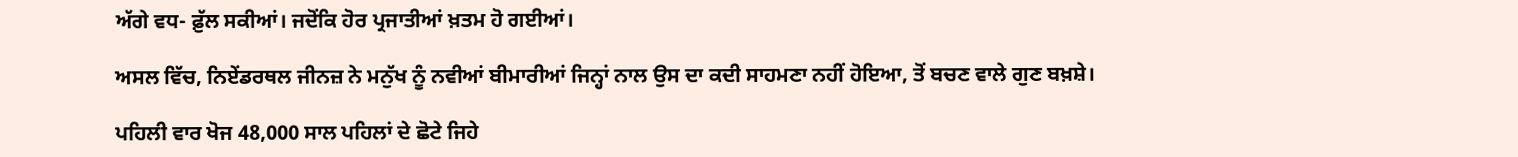ਅੱਗੇ ਵਧ- ਫ਼ੁੱਲ ਸਕੀਆਂ। ਜਦੋਂਕਿ ਹੋਰ ਪ੍ਰਜਾਤੀਆਂ ਖ਼ਤਮ ਹੋ ਗਈਆਂ।

ਅਸਲ ਵਿੱਚ, ਨਿਏਂਡਰਥਲ ਜੀਨਜ਼ ਨੇ ਮਨੁੱਖ ਨੂੰ ਨਵੀਆਂ ਬੀਮਾਰੀਆਂ ਜਿਨ੍ਹਾਂ ਨਾਲ ਉਸ ਦਾ ਕਦੀ ਸਾਹਮਣਾ ਨਹੀਂ ਹੋਇਆ, ਤੋਂ ਬਚਣ ਵਾਲੇ ਗੁਣ ਬਖ਼ਸ਼ੇ।

ਪਹਿਲੀ ਵਾਰ ਖੋਜ 48,000 ਸਾਲ ਪਹਿਲਾਂ ਦੇ ਛੋਟੇ ਜਿਹੇ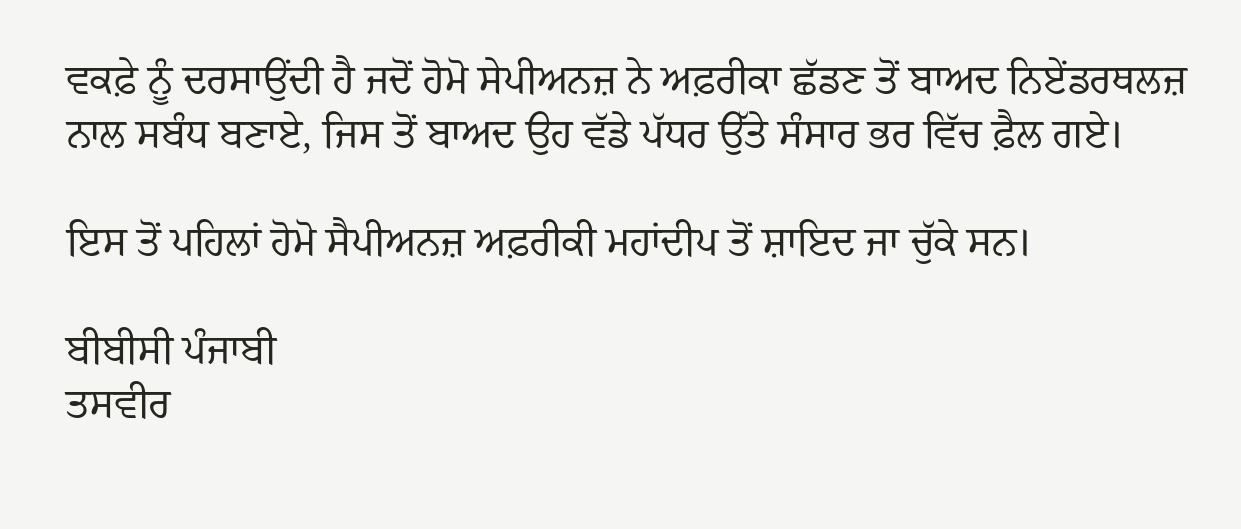ਵਕਫ਼ੇ ਨੂੰ ਦਰਸਾਉਂਦੀ ਹੈ ਜਦੋਂ ਹੋਮੋ ਸੇਪੀਅਨਜ਼ ਨੇ ਅਫ਼ਰੀਕਾ ਛੱਡਣ ਤੋਂ ਬਾਅਦ ਨਿਏਂਡਰਥਲਜ਼ ਨਾਲ ਸਬੰਧ ਬਣਾਏ, ਜਿਸ ਤੋਂ ਬਾਅਦ ਉਹ ਵੱਡੇ ਪੱਧਰ ਉੱਤੇ ਸੰਸਾਰ ਭਰ ਵਿੱਚ ਫ਼ੈਲ ਗਏ।

ਇਸ ਤੋਂ ਪਹਿਲਾਂ ਹੋਮੋ ਸੈਪੀਅਨਜ਼ ਅਫ਼ਰੀਕੀ ਮਹਾਂਦੀਪ ਤੋਂ ਸ਼ਾਇਦ ਜਾ ਚੁੱਕੇ ਸਨ।

ਬੀਬੀਸੀ ਪੰਜਾਬੀ
ਤਸਵੀਰ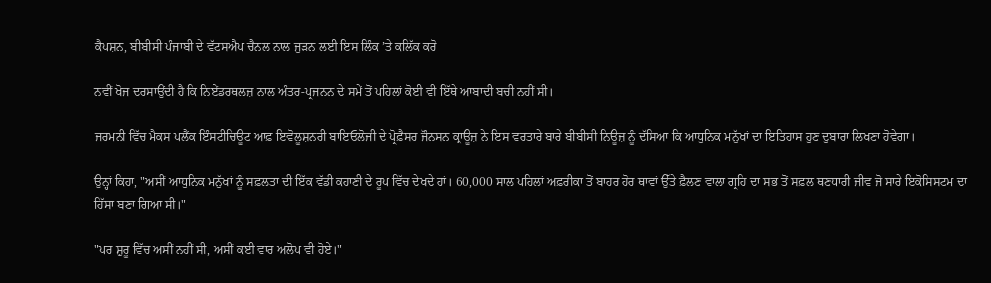ਕੈਪਸ਼ਨ, ਬੀਬੀਸੀ ਪੰਜਾਬੀ ਦੇ ਵੱਟਸਐਪ ਚੈਨਲ ਨਾਲ ਜੁੜਨ ਲਈ ਇਸ ਲਿੰਕ ’ਤੇ ਕਲਿੱਕ ਕਰੋ

ਨਵੀਂ ਖੋਜ ਦਰਸਾਉਂਦੀ ਹੈ ਕਿ ਨਿਏਂਡਰਥਲਜ਼ ਨਾਲ ਅੰਤਰ-ਪ੍ਰਜਨਨ ਦੇ ਸਮੇਂ ਤੋਂ ਪਹਿਲਾਂ ਕੋਈ ਵੀ ਇੱਥੇ ਆਬਾਦੀ ਬਚੀ ਨਹੀਂ ਸੀ।

ਜਰਮਨੀ ਵਿੱਚ ਮੈਕਸ ਪਲੈਂਕ ਇੰਸਟੀਚਿਊਟ ਆਫ਼ ਇਵੋਲੂਸ਼ਨਰੀ ਬਾਇਓਲੋਜੀ ਦੇ ਪ੍ਰੋਫ਼ੈਸਰ ਜੌਨਸਨ ਕ੍ਰਾਊਜ਼ ਨੇ ਇਸ ਵਰਤਾਰੇ ਬਾਰੇ ਬੀਬੀਸੀ ਨਿਊਜ਼ ਨੂੰ ਦੱਸਿਆ ਕਿ ਆਧੁਨਿਕ ਮਨੁੱਖਾਂ ਦਾ ਇਤਿਹਾਸ ਹੁਣ ਦੁਬਾਰਾ ਲਿਖਣਾ ਹੋਵੇਗਾ।

ਉਨ੍ਹਾਂ ਕਿਹਾ, "ਅਸੀਂ ਆਧੁਨਿਕ ਮਨੁੱਖਾਂ ਨੂੰ ਸਫ਼ਲਤਾ ਦੀ ਇੱਕ ਵੱਡੀ ਕਹਾਣੀ ਦੇ ਰੂਪ ਵਿੱਚ ਦੇਖਦੇ ਹਾਂ। 60,000 ਸਾਲ ਪਹਿਲਾਂ ਅਫ਼ਰੀਕਾ ਤੋਂ ਬਾਹਰ ਹੋਰ ਥਾਵਾਂ ਉੱਤੇ ਫ਼ੈਲਣ ਵਾਲਾ ਗ੍ਰਹਿ ਦਾ ਸਭ ਤੋਂ ਸਫ਼ਲ ਥਣਧਾਰੀ ਜੀਵ ਜੋ ਸਾਰੇ ਇਕੋਸਿਸਟਮ ਦਾ ਹਿੱਸਾ ਬਣਾ ਗਿਆ ਸੀ।"

"ਪਰ ਸ਼ੁਰੂ ਵਿੱਚ ਅਸੀਂ ਨਹੀਂ ਸੀ, ਅਸੀਂ ਕਈ ਵਾਰ ਅਲੋਪ ਵੀ ਹੋਏ।"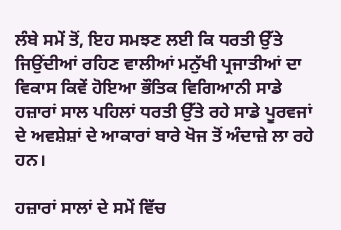ਲੰਬੇ ਸਮੇਂ ਤੋਂ, ਇਹ ਸਮਝਣ ਲਈ ਕਿ ਧਰਤੀ ਉੱਤੇ ਜਿਉਂਦੀਆਂ ਰਹਿਣ ਵਾਲੀਆਂ ਮਨੁੱਖੀ ਪ੍ਰਜਾਤੀਆਂ ਦਾ ਵਿਕਾਸ ਕਿਵੇਂ ਹੋਇਆ ਭੌਤਿਕ ਵਿਗਿਆਨੀ ਸਾਡੇ ਹਜ਼ਾਰਾਂ ਸਾਲ ਪਹਿਲਾਂ ਧਰਤੀ ਉੱਤੇ ਰਹੇ ਸਾਡੇ ਪੂਰਵਜਾਂ ਦੇ ਅਵਸ਼ੇਸ਼ਾਂ ਦੇ ਆਕਾਰਾਂ ਬਾਰੇ ਖੋਜ ਤੋਂ ਅੰਦਾਜ਼ੇ ਲਾ ਰਹੇ ਹਨ।

ਹਜ਼ਾਰਾਂ ਸਾਲਾਂ ਦੇ ਸਮੇਂ ਵਿੱਚ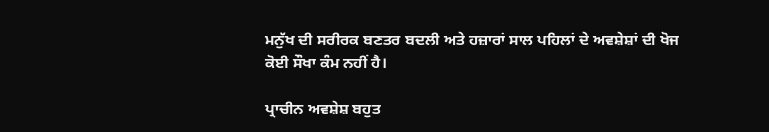ਮਨੁੱਖ ਦੀ ਸਰੀਰਕ ਬਣਤਰ ਬਦਲੀ ਅਤੇ ਹਜ਼ਾਰਾਂ ਸਾਲ ਪਹਿਲਾਂ ਦੇ ਅਵਸ਼ੇਸ਼ਾਂ ਦੀ ਖੋਜ ਕੋਈ ਸੌਖਾ ਕੰਮ ਨਹੀਂ ਹੈ।

ਪ੍ਰਾਚੀਨ ਅਵਸ਼ੇਸ਼ ਬਹੁਤ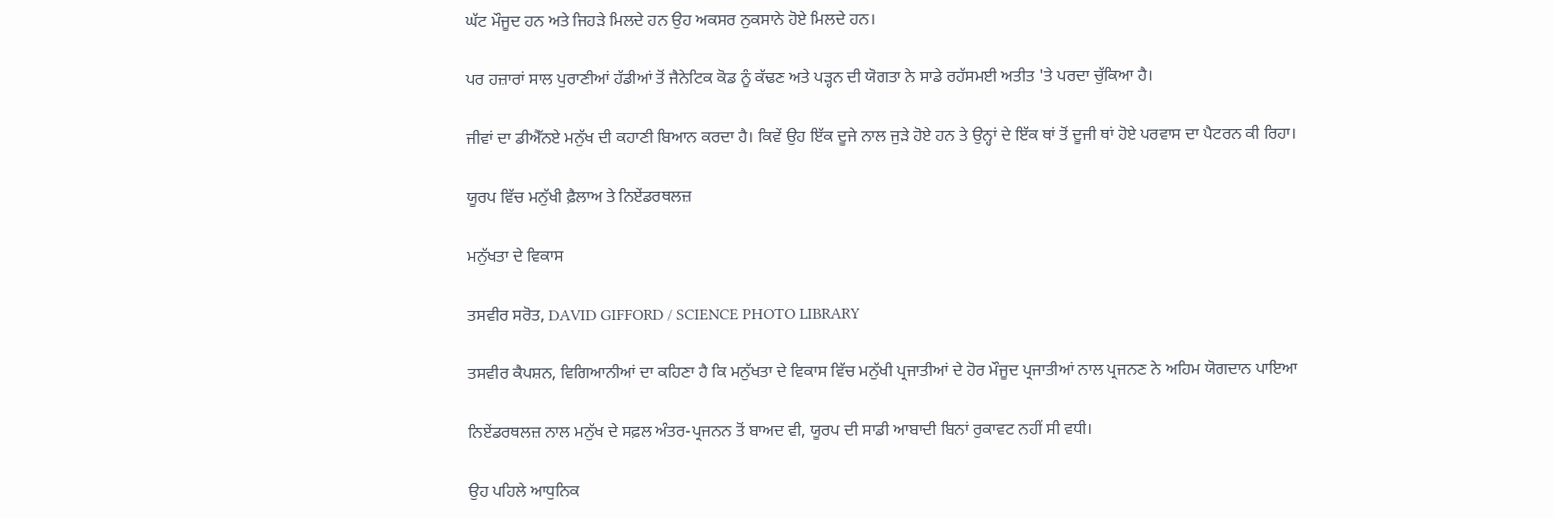ਘੱਟ ਮੌਜੂਦ ਹਨ ਅਤੇ ਜਿਹੜੇ ਮਿਲਦੇ ਹਨ ਉਹ ਅਕਸਰ ਨੁਕਸਾਨੇ ਹੋਏ ਮਿਲਦੇ ਹਨ।

ਪਰ ਹਜ਼ਾਰਾਂ ਸਾਲ ਪੁਰਾਣੀਆਂ ਹੱਡੀਆਂ ਤੋਂ ਜੈਨੇਟਿਕ ਕੋਡ ਨੂੰ ਕੱਢਣ ਅਤੇ ਪੜ੍ਹਨ ਦੀ ਯੋਗਤਾ ਨੇ ਸਾਡੇ ਰਹੱਸਮਈ ਅਤੀਤ 'ਤੇ ਪਰਦਾ ਚੁੱਕਿਆ ਹੈ।

ਜੀਵਾਂ ਦਾ ਡੀਐੱਨਏ ਮਨੁੱਖ ਦੀ ਕਹਾਣੀ ਬਿਆਨ ਕਰਦਾ ਹੈ। ਕਿਵੇਂ ਉਹ ਇੱਕ ਦੂਜੇ ਨਾਲ ਜੁੜੇ ਹੋਏ ਹਨ ਤੇ ਉਨ੍ਹਾਂ ਦੇ ਇੱਕ ਥਾਂ ਤੋਂ ਦੂਜੀ ਥਾਂ ਹੋਏ ਪਰਵਾਸ ਦਾ ਪੈਟਰਨ ਕੀ ਰਿਹਾ।

ਯੂਰਪ ਵਿੱਚ ਮਨੁੱਖੀ ਫ਼ੈਲਾਅ ਤੇ ਨਿਏਂਡਰਥਲਜ਼

ਮਨੁੱਖਤਾ ਦੇ ਵਿਕਾਸ

ਤਸਵੀਰ ਸਰੋਤ, DAVID GIFFORD / SCIENCE PHOTO LIBRARY

ਤਸਵੀਰ ਕੈਪਸ਼ਨ, ਵਿਗਿਆਨੀਆਂ ਦਾ ਕਹਿਣਾ ਹੈ ਕਿ ਮਨੁੱਖਤਾ ਦੇ ਵਿਕਾਸ ਵਿੱਚ ਮਨੁੱਖੀ ਪ੍ਰਜਾਤੀਆਂ ਦੇ ਹੋਰ ਮੌਜੂਦ ਪ੍ਰਜਾਤੀਆਂ ਨਾਲ ਪ੍ਰਜਨਣ ਨੇ ਅਹਿਮ ਯੋਗਦਾਨ ਪਾਇਆ

ਨਿਏਂਡਰਥਲਜ਼ ਨਾਲ ਮਨੁੱਖ ਦੇ ਸਫ਼ਲ ਅੰਤਰ-ਪ੍ਰਜਨਨ ਤੋਂ ਬਾਅਦ ਵੀ, ਯੂਰਪ ਦੀ ਸਾਡੀ ਆਬਾਦੀ ਬਿਨਾਂ ਰੁਕਾਵਟ ਨਹੀਂ ਸੀ ਵਧੀ।

ਉਹ ਪਹਿਲੇ ਆਧੁਨਿਕ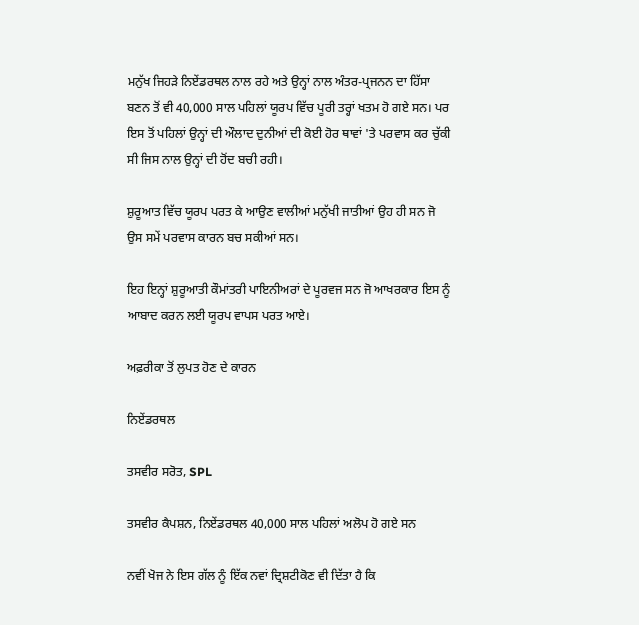ਮਨੁੱਖ ਜਿਹੜੇ ਨਿਏਂਡਰਥਲ ਨਾਲ ਰਹੇ ਅਤੇ ਉਨ੍ਹਾਂ ਨਾਲ ਅੰਤਰ-ਪ੍ਰਜਨਨ ਦਾ ਹਿੱਸਾ ਬਣਨ ਤੋਂ ਵੀ 40,000 ਸਾਲ ਪਹਿਲਾਂ ਯੂਰਪ ਵਿੱਚ ਪੂਰੀ ਤਰ੍ਹਾਂ ਖਤਮ ਹੋ ਗਏ ਸਨ। ਪਰ ਇਸ ਤੋਂ ਪਹਿਲਾਂ ਉਨ੍ਹਾਂ ਦੀ ਔਲਾਦ ਦੁਨੀਆਂ ਦੀ ਕੋਈ ਹੋਰ ਥਾਵਾਂ 'ਤੇ ਪਰਵਾਸ ਕਰ ਚੁੱਕੀ ਸੀ ਜਿਸ ਨਾਲ ਉਨ੍ਹਾਂ ਦੀ ਹੋਂਦ ਬਚੀ ਰਹੀ।

ਸ਼ੁਰੂਆਤ ਵਿੱਚ ਯੂਰਪ ਪਰਤ ਕੇ ਆਉਣ ਵਾਲੀਆਂ ਮਨੁੱਖੀ ਜਾਤੀਆਂ ਉਹ ਹੀ ਸਨ ਜੋ ਉਸ ਸਮੇਂ ਪਰਵਾਸ ਕਾਰਨ ਬਚ ਸਕੀਆਂ ਸਨ।

ਇਹ ਇਨ੍ਹਾਂ ਸ਼ੁਰੂਆਤੀ ਕੌਮਾਂਤਰੀ ਪਾਇਨੀਅਰਾਂ ਦੇ ਪੂਰਵਜ ਸਨ ਜੋ ਆਖਰਕਾਰ ਇਸ ਨੂੰ ਆਬਾਦ ਕਰਨ ਲਈ ਯੂਰਪ ਵਾਪਸ ਪਰਤ ਆਏ।

ਅਫ਼ਰੀਕਾ ਤੋਂ ਲੁਪਤ ਹੋਣ ਦੇ ਕਾਰਨ

ਨਿਏਂਡਰਥਲ

ਤਸਵੀਰ ਸਰੋਤ, SPL

ਤਸਵੀਰ ਕੈਪਸ਼ਨ, ਨਿਏਂਡਰਥਲ 40,000 ਸਾਲ ਪਹਿਲਾਂ ਅਲੋਪ ਹੋ ਗਏ ਸਨ

ਨਵੀਂ ਖੋਜ ਨੇ ਇਸ ਗੱਲ ਨੂੰ ਇੱਕ ਨਵਾਂ ਦ੍ਰਿਸ਼ਟੀਕੋਣ ਵੀ ਦਿੱਤਾ ਹੈ ਕਿ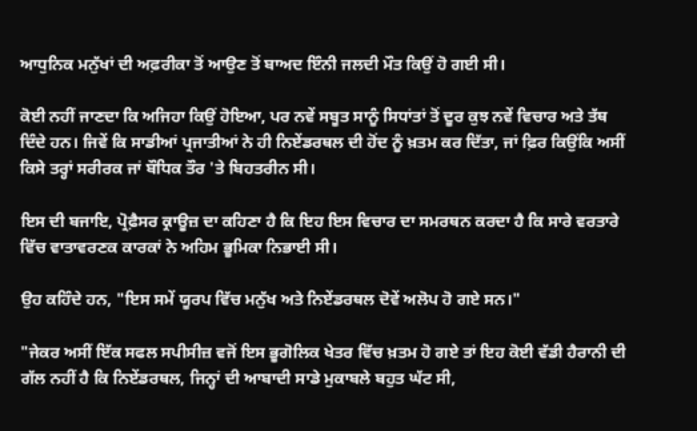ਆਧੁਨਿਕ ਮਨੁੱਖਾਂ ਦੀ ਅਫ਼ਰੀਕਾ ਤੋਂ ਆਉਣ ਤੋਂ ਬਾਅਦ ਇੰਨੀ ਜਲਦੀ ਮੌਤ ਕਿਉਂ ਹੋ ਗਈ ਸੀ।

ਕੋਈ ਨਹੀਂ ਜਾਣਦਾ ਕਿ ਅਜਿਹਾ ਕਿਉਂ ਹੋਇਆ, ਪਰ ਨਵੇਂ ਸਬੂਤ ਸਾਨੂੰ ਸਿਧਾਂਤਾਂ ਤੋਂ ਦੂਰ ਕੁਝ ਨਵੇਂ ਵਿਚਾਰ ਅਤੇ ਤੱਥ ਦਿੰਦੇ ਹਨ। ਜਿਵੇਂ ਕਿ ਸਾਡੀਆਂ ਪ੍ਰਜਾਤੀਆਂ ਨੇ ਹੀ ਨਿਏਂਡਰਥਲ ਦੀ ਹੋਂਦ ਨੂੰ ਖ਼ਤਮ ਕਰ ਦਿੱਤਾ, ਜਾਂ ਫ਼ਿਰ ਕਿਉਂਕਿ ਅਸੀਂ ਕਿਸੇ ਤਰ੍ਹਾਂ ਸਰੀਰਕ ਜਾਂ ਬੌਧਿਕ ਤੌਰ 'ਤੇ ਬਿਹਤਰੀਨ ਸੀ।

ਇਸ ਦੀ ਬਜਾਇ, ਪ੍ਰੋਫ਼ੈਸਰ ਕ੍ਰਾਊਜ਼ ਦਾ ਕਹਿਣਾ ਹੈ ਕਿ ਇਹ ਇਸ ਵਿਚਾਰ ਦਾ ਸਮਰਥਨ ਕਰਦਾ ਹੈ ਕਿ ਸਾਰੇ ਵਰਤਾਰੇ ਵਿੱਚ ਵਾਤਾਵਰਣਕ ਕਾਰਕਾਂ ਨੇ ਅਹਿਮ ਭੂਮਿਕਾ ਨਿਭਾਈ ਸੀ।

ਉਹ ਕਹਿੰਦੇ ਹਨ, "ਇਸ ਸਮੇਂ ਯੂਰਪ ਵਿੱਚ ਮਨੁੱਖ ਅਤੇ ਨਿਏਂਡਰਥਲ ਦੋਵੇਂ ਅਲੋਪ ਹੋ ਗਏ ਸਨ।"

"ਜੇਕਰ ਅਸੀਂ ਇੱਕ ਸਫਲ ਸਪੀਸੀਜ਼ ਵਜੋਂ ਇਸ ਭੂਗੋਲਿਕ ਖੇਤਰ ਵਿੱਚ ਖ਼ਤਮ ਹੋ ਗਏ ਤਾਂ ਇਹ ਕੋਈ ਵੱਡੀ ਹੈਰਾਨੀ ਦੀ ਗੱਲ ਨਹੀਂ ਹੈ ਕਿ ਨਿਏਂਡਰਥਲ, ਜਿਨ੍ਹਾਂ ਦੀ ਆਬਾਦੀ ਸਾਡੇ ਮੁਕਾਬਲੇ ਬਹੁਤ ਘੱਟ ਸੀ,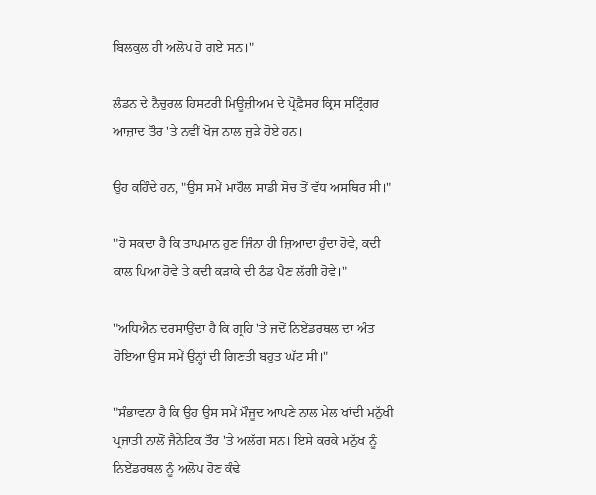ਬਿਲਕੁਲ ਹੀ ਅਲੋਪ ਹੋ ਗਏ ਸਨ।"

ਲੰਡਨ ਦੇ ਨੈਚੁਰਲ ਹਿਸਟਰੀ ਮਿਊਜ਼ੀਅਮ ਦੇ ਪ੍ਰੋਫ਼ੈਸਰ ਕ੍ਰਿਸ ਸਟ੍ਰਿੰਗਰ ਆਜ਼ਾਦ ਤੌਰ 'ਤੇ ਨਵੀਂ ਖੋਜ ਨਾਲ ਜੁੜੇ ਹੋਏ ਹਨ।

ਉਹ ਕਹਿੰਦੇ ਹਨ, "ਉਸ ਸਮੇਂ ਮਾਹੌਲ ਸਾਡੀ ਸੋਚ ਤੋਂ ਵੱਧ ਅਸਥਿਰ ਸੀ।"

"ਹੋ ਸਕਦਾ ਹੈ ਕਿ ਤਾਪਮਾਨ ਹੁਣ ਜਿੰਨਾ ਹੀ ਜ਼ਿਆਦਾ ਹੁੰਦਾ ਹੋਵੇ, ਕਦੀ ਕਾਲ ਪਿਆ ਹੋਵੇ ਤੇ ਕਦੀ ਕੜਾਕੇ ਦੀ ਠੰਡ ਪੈਣ ਲੱਗੀ ਹੋਵੇ।"

"ਅਧਿਐਨ ਦਰਸਾਉਂਦਾ ਹੈ ਕਿ ਗ੍ਰਹਿ 'ਤੇ ਜਦੋਂ ਨਿਏਂਡਰਥਲ ਦਾ ਅੰਤ ਹੋਇਆ ਉਸ ਸਮੇਂ ਉਨ੍ਹਾਂ ਦੀ ਗਿਣਤੀ ਬਹੁਤ ਘੱਟ ਸੀ।"

"ਸੰਭਾਵਨਾ ਹੈ ਕਿ ਉਹ ਉਸ ਸਮੇਂ ਮੌਜੂਦ ਆਪਣੇ ਨਾਲ ਮੇਲ ਖਾਂਦੀ ਮਨੁੱਖੀ ਪ੍ਰਜਾਤੀ ਨਾਲੋਂ ਜੈਨੇਟਿਕ ਤੌਰ 'ਤੇ ਅਲੱਗ ਸਨ। ਇਸੇ ਕਰਕੇ ਮਨੁੱਖ ਨੂੰ ਨਿਏਂਡਰਥਲ ਨੂੰ ਅਲੋਪ ਹੋਣ ਕੰਢੇ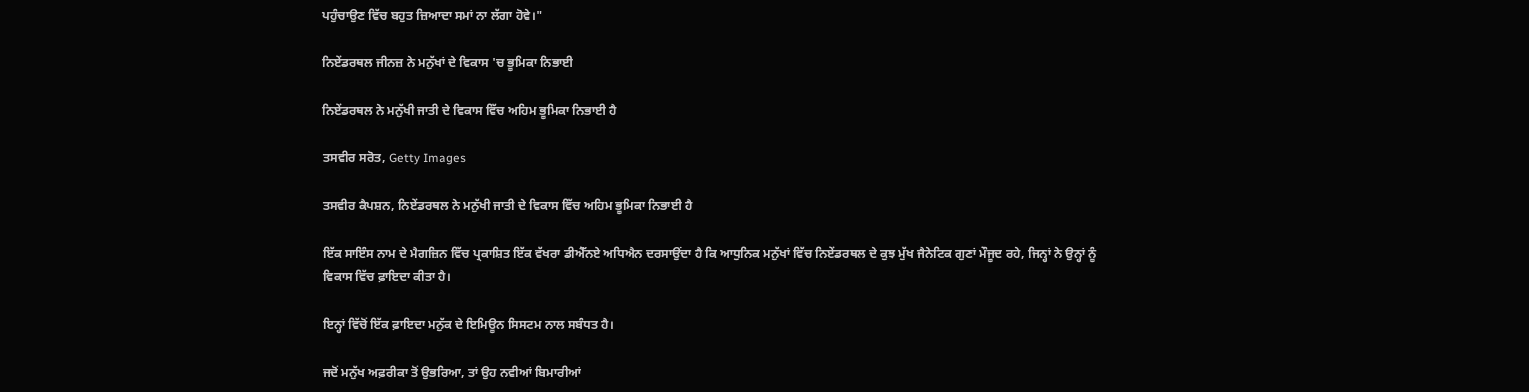ਪਹੁੰਚਾਉਣ ਵਿੱਚ ਬਹੁਤ ਜ਼ਿਆਦਾ ਸਮਾਂ ਨਾ ਲੱਗਾ ਹੋਵੇ।"

ਨਿਏਂਡਰਥਲ ਜੀਨਜ਼ ਨੇ ਮਨੁੱਖਾਂ ਦੇ ਵਿਕਾਸ 'ਚ ਭੂਮਿਕਾ ਨਿਭਾਈ

ਨਿਏਂਡਰਥਲ ਨੇ ਮਨੁੱਖੀ ਜਾਤੀ ਦੇ ਵਿਕਾਸ ਵਿੱਚ ਅਹਿਮ ਭੂਮਿਕਾ ਨਿਭਾਈ ਹੈ

ਤਸਵੀਰ ਸਰੋਤ, Getty Images

ਤਸਵੀਰ ਕੈਪਸ਼ਨ, ਨਿਏਂਡਰਥਲ ਨੇ ਮਨੁੱਖੀ ਜਾਤੀ ਦੇ ਵਿਕਾਸ ਵਿੱਚ ਅਹਿਮ ਭੂਮਿਕਾ ਨਿਭਾਈ ਹੈ

ਇੱਕ ਸਾਇੰਸ ਨਾਮ ਦੇ ਮੈਗਜ਼ਿਨ ਵਿੱਚ ਪ੍ਰਕਾਸ਼ਿਤ ਇੱਕ ਵੱਖਰਾ ਡੀਐੱਨਏ ਅਧਿਐਨ ਦਰਸਾਉਂਦਾ ਹੈ ਕਿ ਆਧੁਨਿਕ ਮਨੁੱਖਾਂ ਵਿੱਚ ਨਿਏਂਡਰਥਲ ਦੇ ਕੁਝ ਮੁੱਖ ਜੈਨੇਟਿਕ ਗੁਣਾਂ ਮੌਜੂਦ ਰਹੇ, ਜਿਨ੍ਹਾਂ ਨੇ ਉਨ੍ਹਾਂ ਨੂੰ ਵਿਕਾਸ ਵਿੱਚ ਫ਼ਾਇਦਾ ਕੀਤਾ ਹੈ।

ਇਨ੍ਹਾਂ ਵਿੱਚੋਂ ਇੱਕ ਫ਼ਾਇਦਾ ਮਨੁੱਕ ਦੇ ਇਮਿਊਨ ਸਿਸਟਮ ਨਾਲ ਸਬੰਧਤ ਹੈ।

ਜਦੋਂ ਮਨੁੱਖ ਅਫ਼ਰੀਕਾ ਤੋਂ ਉਭਰਿਆ, ਤਾਂ ਉਹ ਨਵੀਆਂ ਬਿਮਾਰੀਆਂ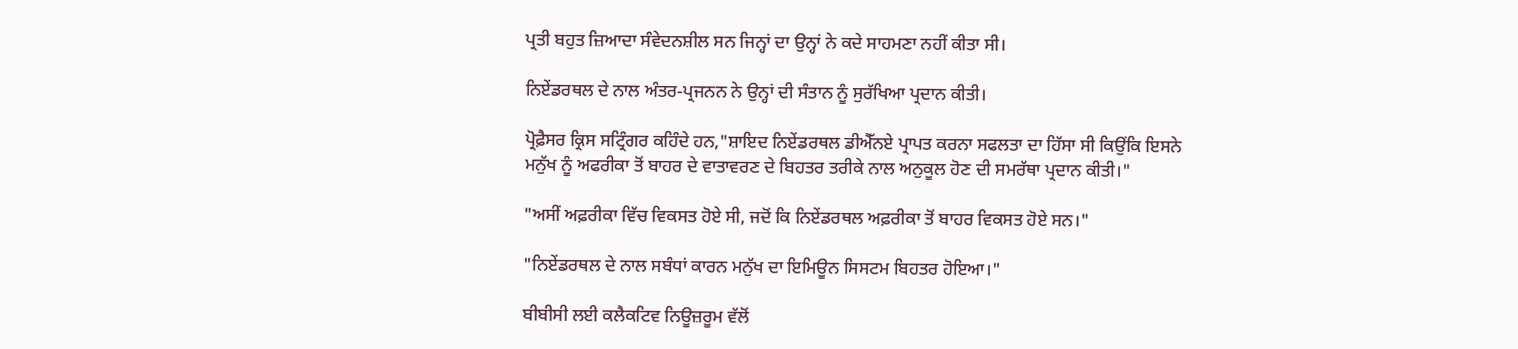ਪ੍ਰਤੀ ਬਹੁਤ ਜ਼ਿਆਦਾ ਸੰਵੇਦਨਸ਼ੀਲ ਸਨ ਜਿਨ੍ਹਾਂ ਦਾ ਉਨ੍ਹਾਂ ਨੇ ਕਦੇ ਸਾਹਮਣਾ ਨਹੀਂ ਕੀਤਾ ਸੀ।

ਨਿਏਂਡਰਥਲ ਦੇ ਨਾਲ ਅੰਤਰ-ਪ੍ਰਜਨਨ ਨੇ ਉਨ੍ਹਾਂ ਦੀ ਸੰਤਾਨ ਨੂੰ ਸੁਰੱਖਿਆ ਪ੍ਰਦਾਨ ਕੀਤੀ।

ਪ੍ਰੋਫ਼ੈਸਰ ਕ੍ਰਿਸ ਸਟ੍ਰਿੰਗਰ ਕਹਿੰਦੇ ਹਨ,"ਸ਼ਾਇਦ ਨਿਏਂਡਰਥਲ ਡੀਐੱਨਏ ਪ੍ਰਾਪਤ ਕਰਨਾ ਸਫਲਤਾ ਦਾ ਹਿੱਸਾ ਸੀ ਕਿਉਂਕਿ ਇਸਨੇ ਮਨੁੱਖ ਨੂੰ ਅਫਰੀਕਾ ਤੋਂ ਬਾਹਰ ਦੇ ਵਾਤਾਵਰਣ ਦੇ ਬਿਹਤਰ ਤਰੀਕੇ ਨਾਲ ਅਨੁਕੂਲ ਹੋਣ ਦੀ ਸਮਰੱਥਾ ਪ੍ਰਦਾਨ ਕੀਤੀ।"

"ਅਸੀਂ ਅਫ਼ਰੀਕਾ ਵਿੱਚ ਵਿਕਸਤ ਹੋਏ ਸੀ, ਜਦੋਂ ਕਿ ਨਿਏਂਡਰਥਲ ਅਫ਼ਰੀਕਾ ਤੋਂ ਬਾਹਰ ਵਿਕਸਤ ਹੋਏ ਸਨ।"

"ਨਿਏਂਡਰਥਲ ਦੇ ਨਾਲ ਸਬੰਧਾਂ ਕਾਰਨ ਮਨੁੱਖ ਦਾ ਇਮਿਊਨ ਸਿਸਟਮ ਬਿਹਤਰ ਹੋਇਆ।"

ਬੀਬੀਸੀ ਲਈ ਕਲੈਕਟਿਵ ਨਿਊਜ਼ਰੂਮ ਵੱਲੋਂ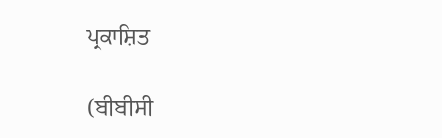ਪ੍ਰਕਾਸ਼ਿਤ

(ਬੀਬੀਸੀ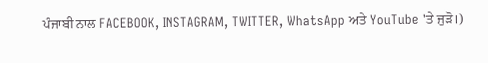ਪੰਜਾਬੀ ਨਾਲ FACEBOOK, INSTAGRAM, TWITTER, WhatsApp ਅਤੇ YouTube 'ਤੇ ਜੁੜੋ।)